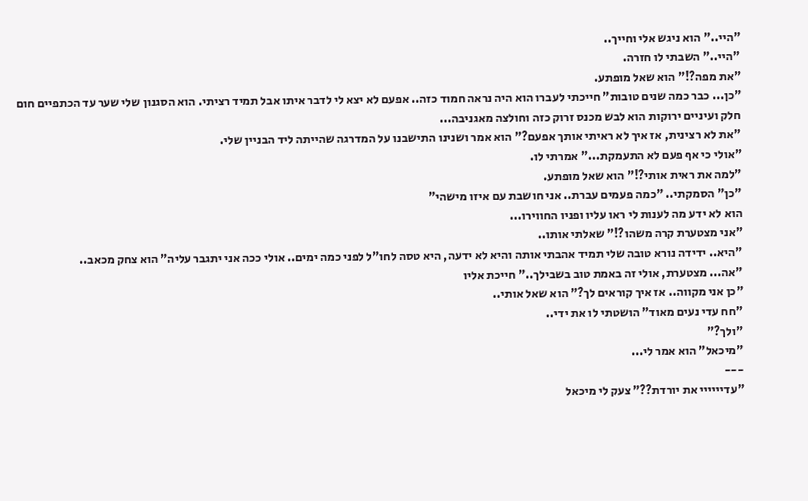"היי.." הוא ניגש אלי וחייך..
"היי.." השבתי לו חזרה.
"את מפה?!" הוא שאל מופתע.
"כן... כבר כמה שנים טובות" חייכתי לעברו הוא היה נראה חמוד כזה.. אפעם לא יצא לי לדבר איתו אבל תמיד רציתי. הוא הסגנון שלי שער עד הכתפיים חום חלק ועיניים ירוקות הוא לבש מכנס זרוק כזה וחולצה מאגניבה...
"את לא רצינית, אז איך לא ראיתי אותך אפעם?" הוא אמר ושנינו התישבנו על המדרגה שהייתה ליד הבניין שלי.
"אולי כי אף פעם לא התעמקת..." אמרתי לו.
"למה את ראית אותי?!" הוא שאל מופתע.
"כן" הסמקתי.. "כמה פעמים עברת.. אני חושבת עם איזו מישהי"
הוא לא ידע מה לענות לי ראו עליו ופניו החווירו...
"אני מצטערת קרה משהו?!" שאלתי אותו..
"היא.. ידידה נורא טובה שלי תמיד אהבתי אותה והיא לא ידעה, היא טסה לחו"ל לפני כמה ימים.. אולי ככה אני יתגבר עליה" הוא צחק מכאב..
"אה... מצטערת, אולי זה באמת טוב בשבילך.." חייכת אליו
"כן אני מקווה.. אז איך קוראים לך?" הוא שאל אותי..
"חח עדי נעים מאוד" הושטתי לו את ידי..
"ולך?"
"מיכאל" הוא אמר לי...
---
"עדיייייי את יורדת??" צעק לי מיכאל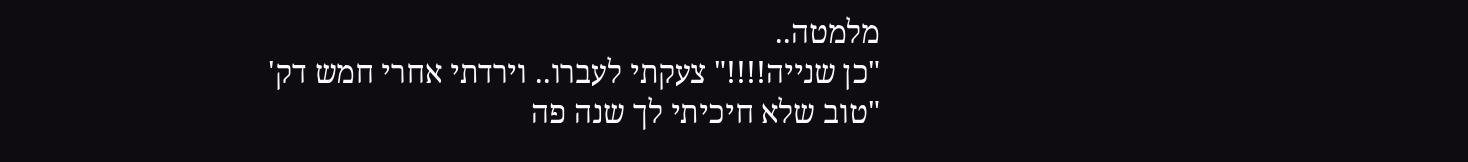מלמטה..
"כן שנייה!!!!" צעקתי לעברו.. וירדתי אחרי חמש דק'
"טוב שלא חיכיתי לך שנה פה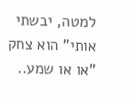למטה, יבשתי אותי" הוא צחק
"או או שמע..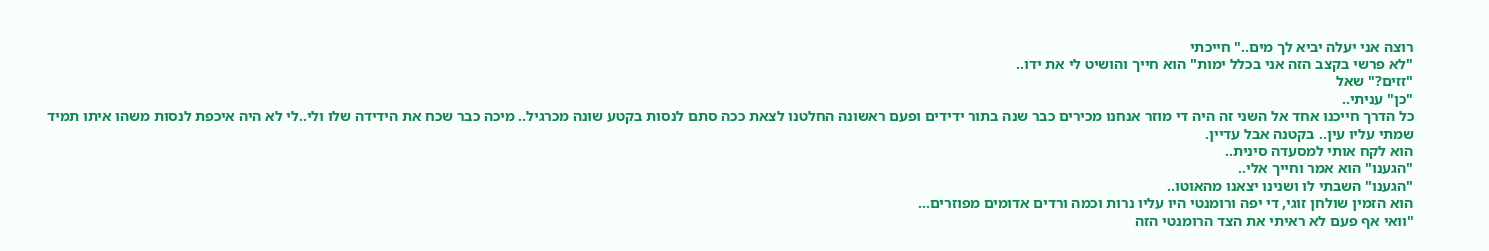רוצה אני יעלה יביא לך מים.." חייכתי
"לא פרשי בקצב הזה אני בכלל ימות" הוא חייך והושיט לי את ידו..
"זזים?" שאל
"כן" עניתי..
כל הדרך חייכנו אחד אל השני זה היה די מוזר אנחנו מכירים כבר שנה בתור ידידים ופעם ראשונה החלטנו לצאת ככה סתם לנסות בקטע שונה מכרגיל.. מיכה כבר שכח את הידידה שלו ולי..לי לא היה איכפת לנסות משהו איתו תמיד שמתי עליו עין.. בקטנה אבל עדיין.
הוא לקח אותי למסעדה סינית..
"הגענו" הוא אמר וחייך אלי..
"הגענו" השבתי לו ושנינו יצאנו מהאוטו..
הוא הזמין שולחן זוגי, די יפה ורומנטי היו עליו נרות וכמה ורדים אדומים מפוזרים...
"וואי אף פעם לא ראיתי את הצד הרומנטי הזה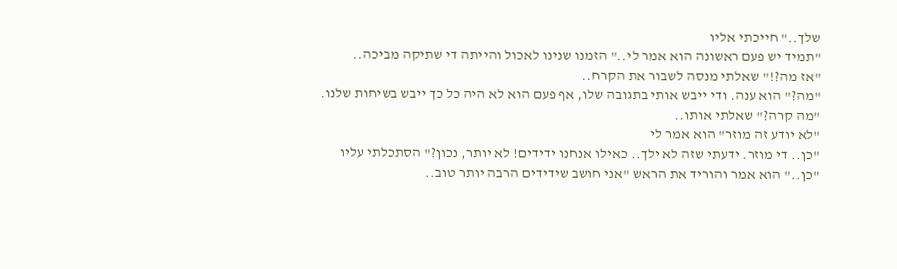שלך.." חייכתי אליו
"תמיד יש פעם ראשונה הוא אמר לי.." הזמנו שנינו לאכול והייתה די שתיקה מביכה..
"אז מה?!" שאלתי מנסה לשבור את הקרח..
"מה?" הוא ענה. ודי ייבש אותי בתגובה שלו, אף פעם הוא לא היה כל כך ייבש בשיחות שלנו.
"מה קרה?" שאלתי אותו..
"לא יודע זה מוזר" הוא אמר לי
"כן.. די מוזר. ידעתי שזה לא ילך.. כאילו אנחנו ידידים! לא יותר, נכון?" הסתכלתי עליו
"כן.." הוא אמר והוריד את הראש "אני חושב שידידים הרבה יותר טוב..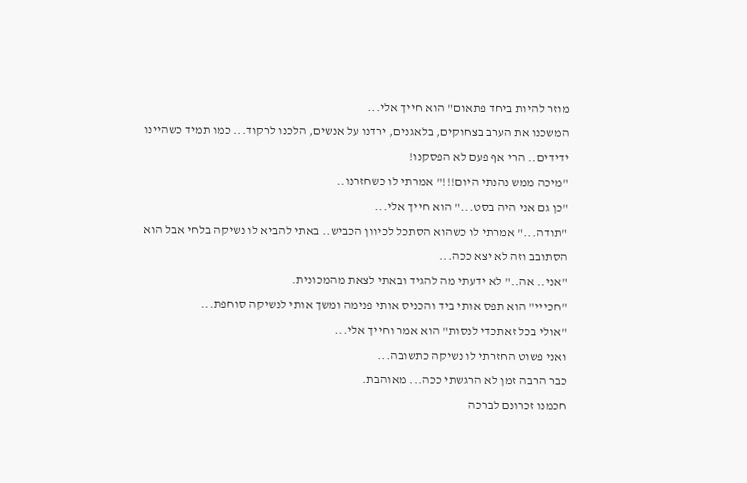מוזר להיות ביחד פתאום" הוא חייך אלי...
המשכנו את הערב בצחוקים, בלאגנים, ירדנו על אנשים, הלכנו לרקוד... כמו תמיד כשהיינו ידידים.. הרי אף פעם לא הפסקנו!
"מיכה ממש נהנתי היום!!!" אמרתי לו כשחזרנו..
"כן גם אני היה בסט..." הוא חייך אלי...
"תודה..." אמרתי לו כשהוא הסתכל לכיוון הכביש.. באתי להביא לו נשיקה בלחי אבל הוא הסתובב וזה לא יצא ככה...
"אני.. אה.." לא ידעתי מה להגיד ובאתי לצאת מהמכונית.
"חכייי" הוא תפס אותי ביד והכניס אותי פנימה ומשך אותי לנשיקה סוחפת...
"אולי בכל זאתכדי לנסות" הוא אמר וחייך אלי...
ואני פשוט החזרתי לו נשיקה כתשובה...
כבר הרבה זמן לא הרגשתי ככה... מאוהבת.
חכמנו זכרונם לברכה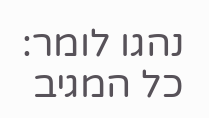נהגו לומר:
כל המגיב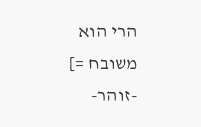הרי הוא משובח =]
-זוהר-